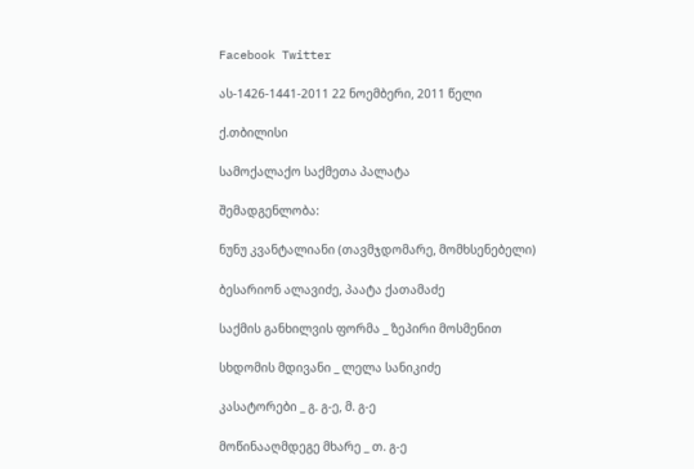Facebook Twitter

ას-1426-1441-2011 22 ნოემბერი, 2011 წელი

ქ.თბილისი

სამოქალაქო საქმეთა პალატა

შემადგენლობა:

ნუნუ კვანტალიანი (თავმჯდომარე, მომხსენებელი)

ბესარიონ ალავიძე, პაატა ქათამაძე

საქმის განხილვის ფორმა _ ზეპირი მოსმენით

სხდომის მდივანი _ ლელა სანიკიძე

კასატორები _ გ. გ-ე, მ. გ-ე

მოწინააღმდეგე მხარე _ თ. გ-ე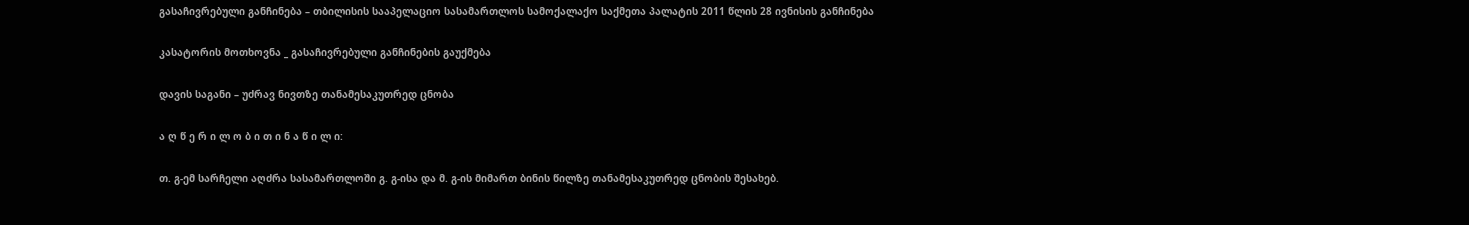გასაჩივრებული განჩინება – თბილისის სააპელაციო სასამართლოს სამოქალაქო საქმეთა პალატის 2011 წლის 28 ივნისის განჩინება

კასატორის მოთხოვნა _ გასაჩივრებული განჩინების გაუქმება

დავის საგანი – უძრავ ნივთზე თანამესაკუთრედ ცნობა

ა ღ წ ე რ ი ლ ო ბ ი თ ი ნ ა წ ი ლ ი:

თ. გ-ემ სარჩელი აღძრა სასამართლოში გ. გ-ისა და მ. გ-ის მიმართ ბინის წილზე თანამესაკუთრედ ცნობის შესახებ.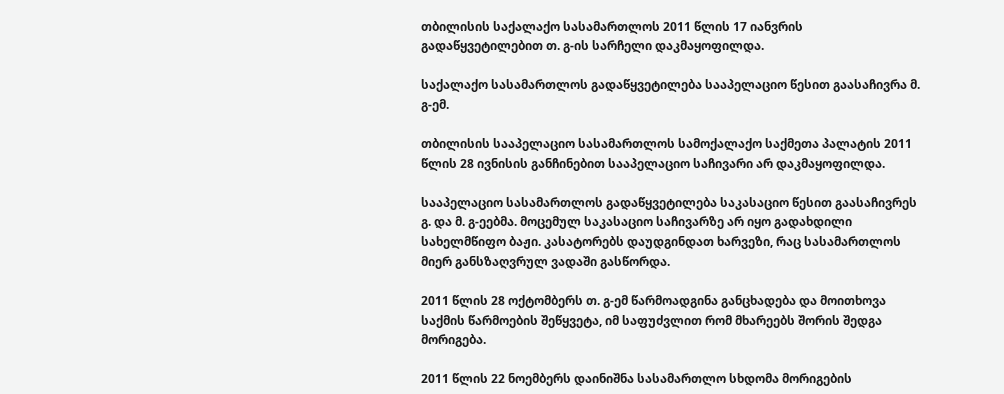თბილისის საქალაქო სასამართლოს 2011 წლის 17 იანვრის გადაწყვეტილებით თ. გ-ის სარჩელი დაკმაყოფილდა.

საქალაქო სასამართლოს გადაწყვეტილება სააპელაციო წესით გაასაჩივრა მ. გ-ემ.

თბილისის სააპელაციო სასამართლოს სამოქალაქო საქმეთა პალატის 2011 წლის 28 ივნისის განჩინებით სააპელაციო საჩივარი არ დაკმაყოფილდა.

სააპელაციო სასამართლოს გადაწყვეტილება საკასაციო წესით გაასაჩივრეს გ. და მ. გ-ეებმა. მოცემულ საკასაციო საჩივარზე არ იყო გადახდილი სახელმწიფო ბაჟი. კასატორებს დაუდგინდათ ხარვეზი, რაც სასამართლოს მიერ განსზაღვრულ ვადაში გასწორდა.

2011 წლის 28 ოქტომბერს თ. გ-ემ წარმოადგინა განცხადება და მოითხოვა საქმის წარმოების შეწყვეტა, იმ საფუძვლით რომ მხარეებს შორის შედგა მორიგება.

2011 წლის 22 ნოემბერს დაინიშნა სასამართლო სხდომა მორიგების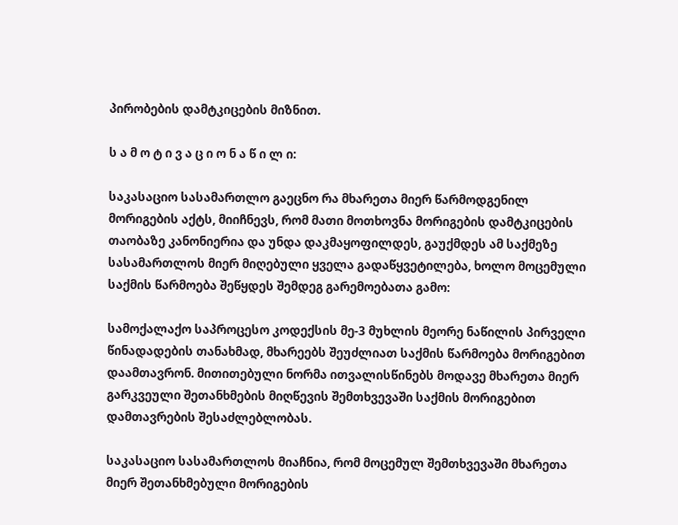პირობების დამტკიცების მიზნით.

ს ა მ ო ტ ი ვ ა ც ი ო ნ ა წ ი ლ ი:

საკასაციო სასამართლო გაეცნო რა მხარეთა მიერ წარმოდგენილ მორიგების აქტს, მიიჩნევს, რომ მათი მოთხოვნა მორიგების დამტკიცების თაობაზე კანონიერია და უნდა დაკმაყოფილდეს, გაუქმდეს ამ საქმეზე სასამართლოს მიერ მიღებული ყველა გადაწყვეტილება, ხოლო მოცემული საქმის წარმოება შეწყდეს შემდეგ გარემოებათა გამო:

სამოქალაქო საპროცესო კოდექსის მე-3 მუხლის მეორე ნაწილის პირველი წინადადების თანახმად, მხარეებს შეუძლიათ საქმის წარმოება მორიგებით დაამთავრონ. მითითებული ნორმა ითვალისწინებს მოდავე მხარეთა მიერ გარკვეული შეთანხმების მიღწევის შემთხვევაში საქმის მორიგებით დამთავრების შესაძლებლობას.

საკასაციო სასამართლოს მიაჩნია, რომ მოცემულ შემთხვევაში მხარეთა მიერ შეთანხმებული მორიგების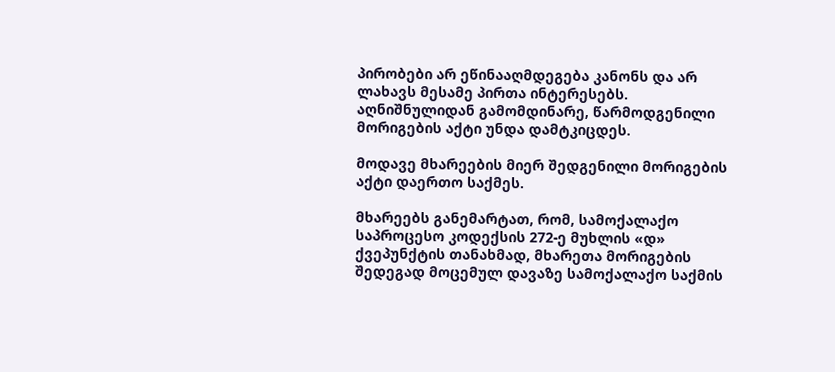პირობები არ ეწინააღმდეგება კანონს და არ ლახავს მესამე პირთა ინტერესებს. აღნიშნულიდან გამომდინარე, წარმოდგენილი მორიგების აქტი უნდა დამტკიცდეს.

მოდავე მხარეების მიერ შედგენილი მორიგების აქტი დაერთო საქმეს.

მხარეებს განემარტათ, რომ, სამოქალაქო საპროცესო კოდექსის 272-ე მუხლის «დ» ქვეპუნქტის თანახმად, მხარეთა მორიგების შედეგად მოცემულ დავაზე სამოქალაქო საქმის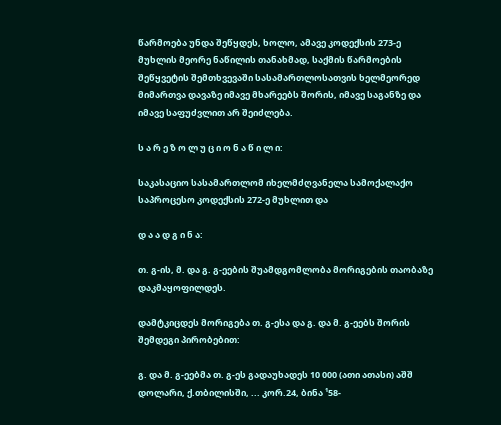წარმოება უნდა შეწყდეს, ხოლო, ამავე კოდექსის 273-ე მუხლის მეორე ნაწილის თანახმად, საქმის წარმოების შეწყვეტის შემთხვევაში სასამართლოსათვის ხელმეორედ მიმართვა დავაზე იმავე მხარეებს შორის, იმავე საგანზე და იმავე საფუძვლით არ შეიძლება.

ს ა რ ე ზ ო ლ უ ც ი ო ნ ა წ ი ლ ი:

საკასაციო სასამართლომ იხელმძღვანელა სამოქალაქო საპროცესო კოდექსის 272-ე მუხლით და

დ ა ა დ გ ი ნ ა:

თ. გ-ის, მ. და გ. გ-ეების შუამდგომლობა მორიგების თაობაზე დაკმაყოფილდეს.

დამტკიცდეს მორიგება თ. გ-ესა და გ. და მ. გ-ეებს შორის შემდეგი პირობებით:

გ. და მ. გ-ეებმა თ. გ-ეს გადაუხადეს 10 000 (ათი ათასი) აშშ დოლარი, ქ.თბილისში, ... კორ.24, ბინა ¹58-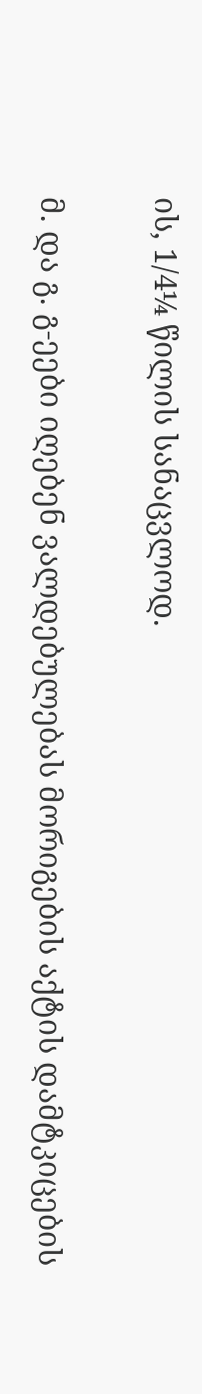ის, 1/4¼ წილის სანაცვლოდ.

მ. და გ. გ-ეები იღებენ ვალდებულებას მორიგების აქტის დამტკიცების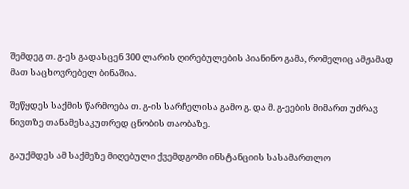შემდეგ თ. გ-ეს გადასცენ 300 ლარის ღირებულების პიანინო გამა, რომელიც ამჟამად მათ საცხოვრებელ ბინაშია.

შეწყდეს საქმის წარმოება თ. გ-ის სარჩელისა გამო გ. და მ. გ-ეების მიმართ უძრავ ნივთზე თანამესაკუთრედ ცნობის თაობაზე.

გაუქმდეს ამ საქმეზე მიღებული ქვემდგომი ინსტანციის სასამართლო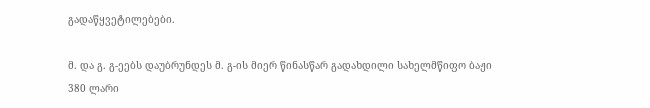გადაწყვეტილებები.

მ. და გ. გ-ეებს დაუბრუნდეს მ. გ-ის მიერ წინასწარ გადახდილი სახელმწიფო ბაჟი 380 ლარი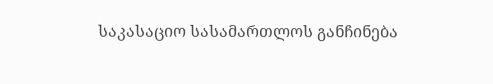საკასაციო სასამართლოს განჩინება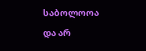საბოლოოა და არ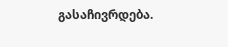გასაჩივრდება.